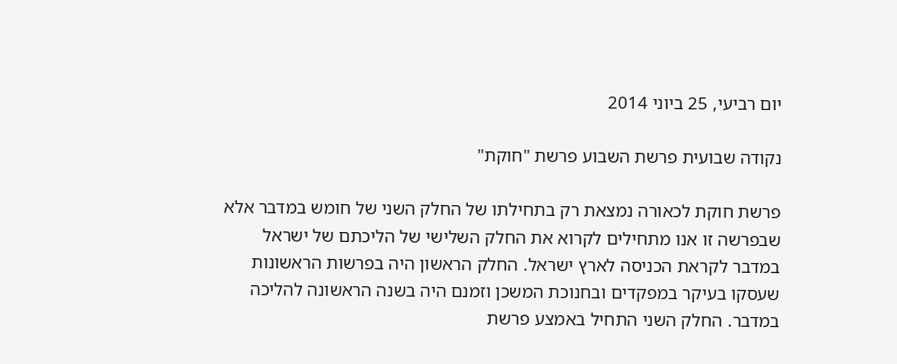יום רביעי, 25 ביוני 2014

נקודה שבועית פרשת השבוע פרשת "חוקת"

פרשת חוקת לכאורה נמצאת רק בתחילתו של החלק השני של חומש במדבר אלא שבפרשה זו אנו מתחילים לקרוא את החלק השלישי של הליכתם של ישראל במדבר לקראת הכניסה לארץ ישראל. החלק הראשון היה בפרשות הראשונות שעסקו בעיקר במפקדים ובחנוכת המשכן וזמנם היה בשנה הראשונה להליכה במדבר. החלק השני התחיל באמצע פרשת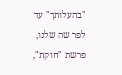"בהעלותך" עד לפר שה שלנו, פרשת "חוקת",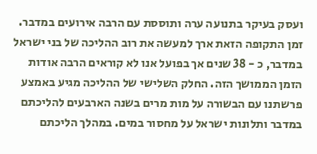ועסק בעיקר בתנועה ערה ותוססת עם הרבה אירועים במדבר. זמן התקופה הזאת ארך למעשה את רוב ההליכה של בני ישראל במדבר, כ - 38 שנים אך בפועל אנו לא קוראים הרבה אודות הזמן הממושך הזה. החלק השלישי של ההליכה מגיע באמצע פרשתנו עם הבשורה על מות מרים בשנה הארבעים להליכתם במדבר ותלונות ישראל על מחסור במים. במהלך הליכתם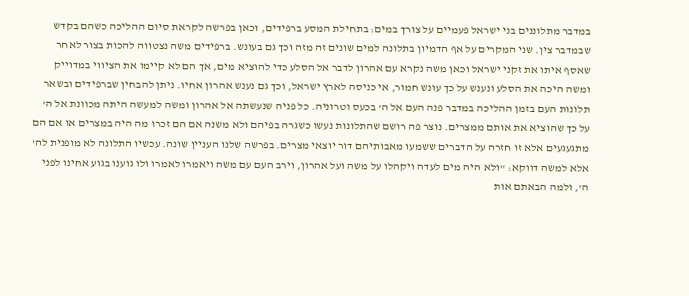במדבר מתלוננים בני ישראל פעמיים על צורך במים: בתחילת המסע ברפידים, וכאן בפרשה לקראת סיום ההליכה כשהם בקדש שבמדבר צין. שני המקרים על אף הדמיון בתלונה למים שונים זה מזה וכך גם בעונש. ברפידים משה נצטווה להכות בצור לאחר שאסף איתו את זקני ישראל וכאן משה נקרא עם אהרון לדבר אל הסלע כדי להוציא מים, אך הם לא קיימו את הציווי במדוייק ומשה היכה את הסלע ונענש על כך עונש חמור, אי כניסה לארץ ישראל, וכך גם נענש אהרון אחיו. ניתן להבחין שברפידים ובשאר תלונות העם בזמן ההליכה במדבר פנה העם אל ה' בכעס וטרוניה. כל פניה שנעשתה אל אהרון ומשה למעשה היתה מכוונת אל ה' על כך שהוציא את אותם ממצרים. נוצר פה רושם שהתלונות נעשו כשגרה בפיהם ולא משנה אם הם זכרו מה היה במצרים או אם הם מתגעגעים אלא זו חזרה על הדברים ששמעו מאבותיהם דור יוצאי מצרים. בפרשה שלנו העניין שונה. עכשיו התלונה לא מופנית לה' אלא למשה דווקא: "ולא היה מים לעדה ויקהלו על משה ועל אהרון, וירב העם עם משה ויאמרו לאמרו ולו גוענו בגוע אחינו לפני ה', ולמה הבאתם אות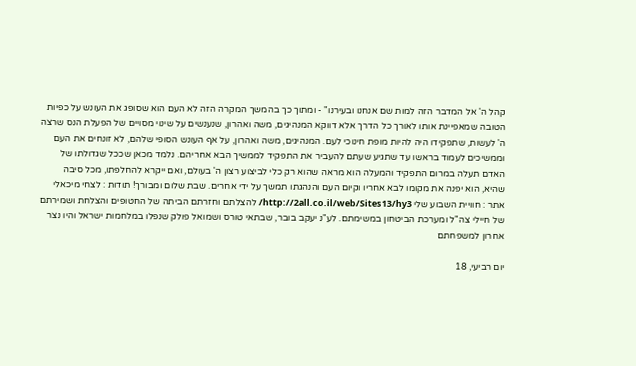קהל ה' אל המדבר הזה למות שם אנחנו ובעירנו" - ומתוך כך בהמשך המקרה הזה לא העם הוא שסופג את העונש על כפיות הטובה שמאפיינת אותו לאורך כל הדרך אלא דווקא המנהיגים, משה ואהרון, שנענשים על שינוי מסויים של הפעלת הנס שרצה ה' לעשות, שתפקידו היה להיות מופת חינוכי לעם. המנהיגים, משה ואהרון, על אף העונש הסופי שלהם, לא זונחים את העם וממשיכים לעמוד בראשו עד שתגיע שעתם להעביר את התפקיד לממשיך הבא אחריהם. נלמד מכאן שככל שגדולתו של האדם תעלה במרום התפקיד והמעלה הוא מראה שהוא רק כלי לביצוע רצון ה' בעולם, ואם ייקרא להחלפתו, מכל סיבה שהיא, הוא יפנה את מקומו לבא אחריו וקיום העם והנהגתו תמשך על ידי אחרים. שבת שלום ומבורך! תודות : לצחי מיכאלי אתר : חוויית השבוע שלי http://2all.co.il/web/Sites13/hy3/ להצלתם וחזרתם הביתה של החטופים והצלחת ושמירתם של חיילי צה"ל ומערכת הביטחון במשימתם. לע"נ יעקב בובר, שבתאי טורס ושמואל פולק שנפלו במלחמות ישראל והיו נצר אחרון למשפחתם

יום רביעי, 18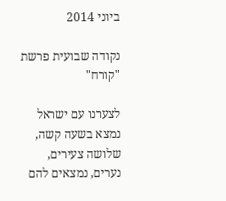ביוני 2014

נקודה שבועית פרשת "קורח"

לצערנו עם ישראל נמצא בשעה קשה, שלושה צעירים, נערים, נמצאים להם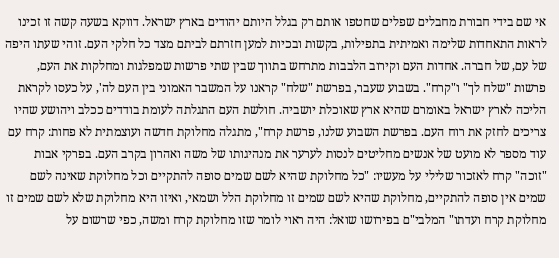אי שם בידי חבורת מחבלים שפלים שחטפו אותם רק בגלל היותם יהודים בארץ ישראל. דווקא בשעה קשה זו זכינו לראות התאחדות שלימה ואמיתית בתפילות, בקשות ובכיות למען חזרתם לביתם מצד כל חלקי העם. זוהי שעתו היפה של עם, של חברה. אחדות העם וקירוב הלבבות מתרחש בתווך שבין שתי פרשות שמפלגות ומחלקות את העם, פרשות "שלח לך" ו"קרח". בשבוע שעבר, בפרשת "שלח" קראנו על המשבר האמוני בין העם לה', על כעסו לקראת הליכה לארץ ישראל באומרם שהיא ארץ שאוכלת יושביה. חולשת העם התגלתה לעומת בודדים ככלב ויהושע שהיו צריכים לחזק את רוח העם. בפרשת השבוע שלנו, פרשת קרח", מתגלה מחלוקת חדשה ועוצמתית לא פחות: קרח עם עוד מספר לא מועט של אנשים מחליטים לנסות לערער את מנהיגותו של משה ואהרון בקרב העם. בפרקי אבות "זוכה" קרח לאזכור שלילי על מעשיו: "כל מחלוקת שהיא לשם שמים סופה להתקיים וכל מחלוקת שאינה לשם שמים אין סופה להתקיים, מחלוקת שהיא לשם שמים זו מחלוקת הלל ושמאי, ואיזו היא מחלוקת שלא לשם שמים זו מחלוקת קרח ועדתו" המלבי"ם בפירושו שואל: היה ראוי לומר שזו מחלוקת קרח ומשה, כפי שרשום על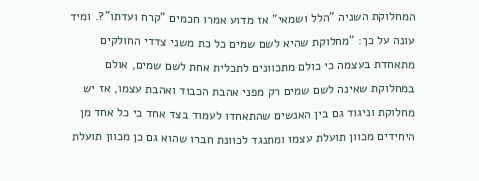המחלוקת השניה "הלל ושמאי" אז מדוע אמרו חכמים "קרח ועדתו"?. ומיד עונה על כך: "מחלוקת שהיא לשם שמים כל כת משני צדדי החולקים מתאחדת בעצמה כי כולם מתכוונים לתכלית אחת לשם שמים, אולם במחלוקת שאינה לשם שמים רק מפני אהבת הכבוד ואהבת עצמו, אז יש מחלוקת וניגוד גם בין האנשים שהתאחדו לעמוד בצד אחד כי כל אחד מן היחידים מכוון תועלת עצמו ומתנגד לכוונת חברו שהוא גם כן מכוון תועלת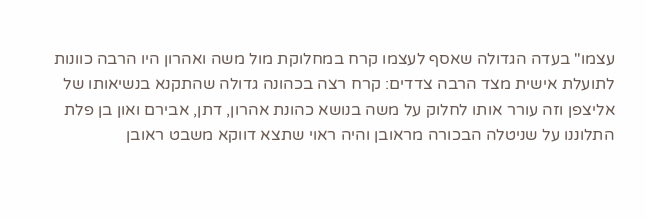עצמו" בעדה הגדולה שאסף לעצמו קרח במחלוקת מול משה ואהרון היו הרבה כוונות לתועלת אישית מצד הרבה צדדים: קרח רצה בכהונה גדולה שהתקנא בנשיאותו של אליצפן וזה עורר אותו לחלוק על משה בנושא כהונת אהרון, דתן, אבירם ואון בן פלת התלוננו על שניטלה הבכורה מראובן והיה ראוי שתצא דווקא משבט ראובן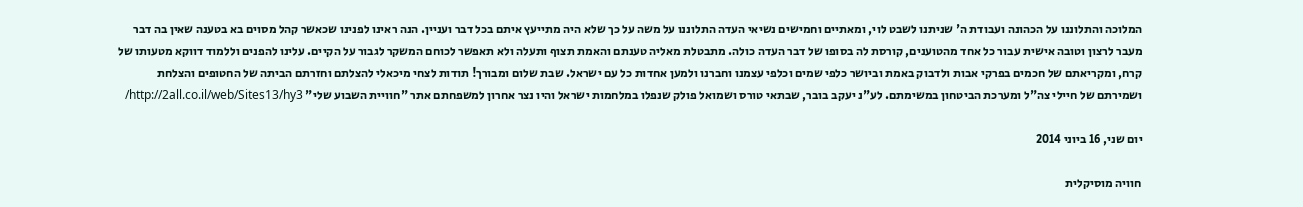המלוכה והתלוננו על הכהונה ועבודת ה' שניתנו לשבט לוי, ומאתיים וחמישים נשיאי העדה התלוננו על משה על כך שלא היה מתייעץ איתם בכל דבר ועניין. הנה ראינו לפנינו שכאשר קהל מסוים בא בטענה שאין בה דבר מעבר לרצון וטובה אישית עבור כל אחד מהטוענים, קורסת לה בסופו של דבר העדה כולה. מתבטלת מאליה טענתם והאמת תצוף ותעלה ולא תאפשר לכוחם המשקר לגבור על הקיים. עלינו להפנים וללמוד דווקא מטעותו של קרח, ומקריאתם של חכמים בפרקי אבות ולדבוק באמת וביושר כלפי שמים וכלפי עצמנו וחברנו ולמען אחדות כל עם ישראל. שבת שלום ומבורך! תודות לצחי מיכאלי להצלתם וחזרתם הביתה של החטופים והצלחת ושמירתם של חיילי צה"ל ומערכת הביטחון במשימתם. לע"נ יעקב בובר, שבתאי טורס ושמואל פולק שנפלו במלחמות ישראל והיו נצר אחרון למשפחתם אתר "חוויית השבוע שלי" http://2all.co.il/web/Sites13/hy3/

יום שני, 16 ביוני 2014

חוויה מוסיקלית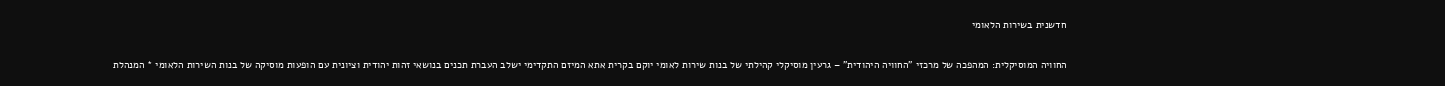חדשנית בשירות הלאומי

החוויה המוסיקלית: המהפכה של מרכזי "החוויה היהודית" – גרעין מוסיקלי קהילתי של בנות שירות לאומי יוקם בקרית אתא המיזם התקדימי ישלב העברת תכנים בנושאי זהות יהודית וציונית עם הופעות מוסיקה של בנות השירות הלאומי * המנהלת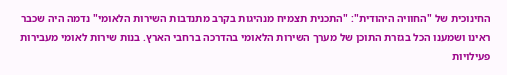החינוכית של "החוויה היהודית": "התכנית תצמיח מנהיגות בקרב מתנדבות השירות הלאומי" נדמה היה שכבר ראינו ושמענו הכל בגזרת התוכן של מערך השירות הלאומי בהדרכה ברחבי הארץ. בנות שירות לאומי מעבירות פעילויות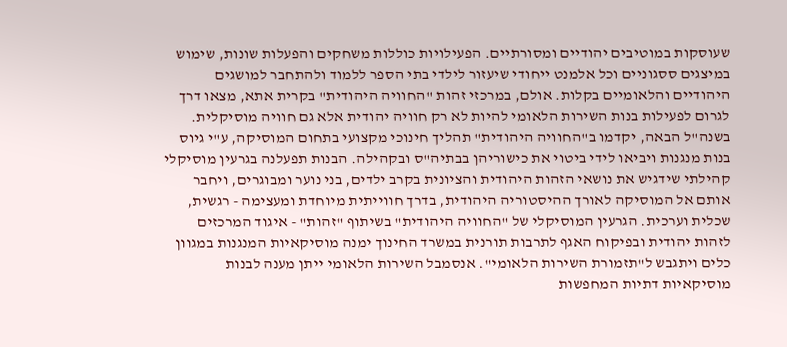שעוסקות במוטיבים יהודיים ומסורתיים. הפעילויות כוללות משחקים והפעלות שונות, שימוש במיצגים ססגוניים וכל אלמנט ייחודי שיעזור לילדי בתי הספר ללמוד ולהתחבר למושגים היהודיים והלאומיים בקלות. אולם, במרכזי זהות "החוויה היהודית" בקרית אתא, מצאו דרך לגרום לפעילות בנות השירות הלאומי להיות לא רק חוויה יהודית אלא גם חוויה מוסיקלית. בשנה"ל הבאה, יקדמו ב"החוויה היהודית" תהליך חינוכי מקצועי בתחום המוסיקה, ע"י גיוס בנות מנגנות ויביאו לידי ביטוי את כישוריהן בבתיה"ס ובקהילה. הבנות תפעלנה בגרעין מוסיקלי קהילתי שידגיש את נושאי הזהות היהודית והציונית בקרב ילדים, בני נוער ומבוגרים, ויחבר אותם אל המוסיקה לאורך ההיסטוריה היהודית, בדרך חווייתית מיוחדת ומעצימה - רגשית, שכלית וערכית. הגרעין המוסיקלי של "החוויה היהודית" בשיתוף "זהות" - איגוד המרכזים לזהות יהודית ובפיקוח האגף לתרבות תורנית במשרד החינוך ימנה מוסיקאיות המנגנות במגוון כלים ויתגבש ל"תזמורת השירות הלאומי". אנסמבל השירות הלאומי ייתן מענה לבנות מוסיקאיות דתיות המחפשות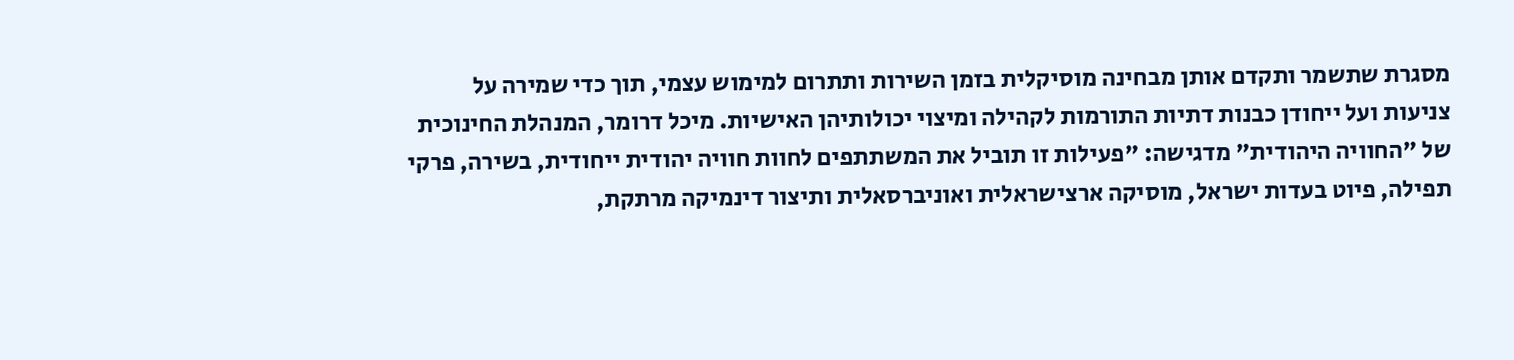מסגרת שתשמר ותקדם אותן מבחינה מוסיקלית בזמן השירות ותתרום למימוש עצמי, תוך כדי שמירה על צניעות ועל ייחודן כבנות דתיות התורמות לקהילה ומיצוי יכולותיהן האישיות. מיכל דרומר, המנהלת החינוכית של "החוויה היהודית" מדגישה: "פעילות זו תוביל את המשתתפים לחוות חוויה יהודית ייחודית, בשירה, פרקי תפילה, פיוט בעדות ישראל, מוסיקה ארצישראלית ואוניברסאלית ותיצור דינמיקה מרתקת,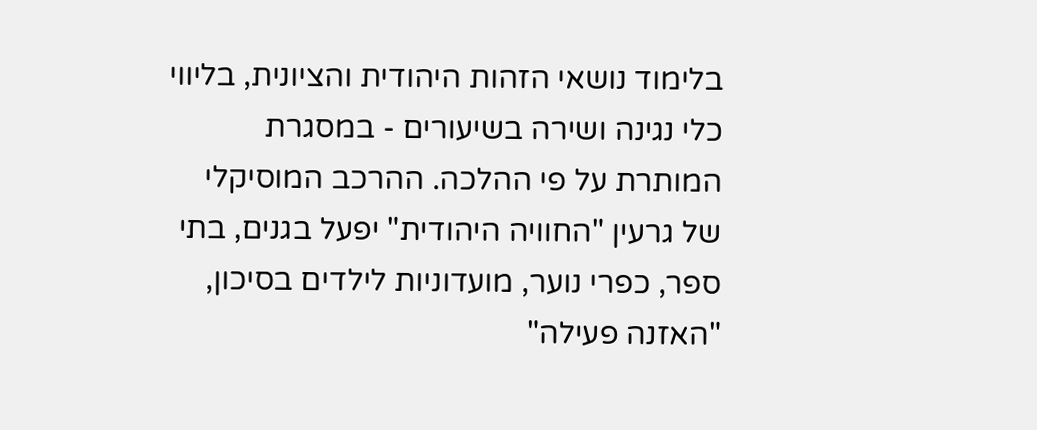בלימוד נושאי הזהות היהודית והציונית, בליווי כלי נגינה ושירה בשיעורים - במסגרת המותרת על פי ההלכה. ההרכב המוסיקלי של גרעין "החוויה היהודית" יפעל בגנים, בתי ספר, כפרי נוער, מועדוניות לילדים בסיכון, "האזנה פעילה"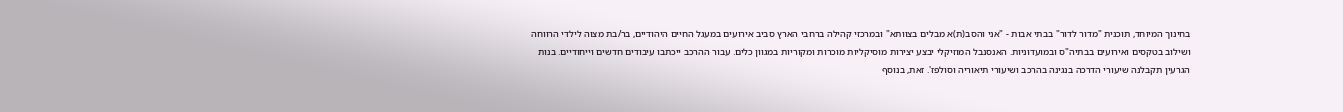בחינוך המיוחד, תוכנית "מדור לדור" בבתי אבות - "אני והסב(ת)א מבלים בצוותא" ובמרכזי קהילה ברחבי הארץ סביב אירועים במעגל החיים היהודיים, בר/בת מצוה לילדי הרווחה ושילוב בטקסים ואירועים בבתיה"ס ובמועדוניות. האנסנבל המוזיקלי יבצע יצירות מוסיקליות מוכרות ומקוריות במגוון כלים. עבור ההרכב ייכתבו עיבודים חדשים וייחודיים. בנות הגרעין תקבלנה שיעורי הדרכה בנגינה בהרכב ושיעורי תיאוריה וסולפז'. זאת, בנוסף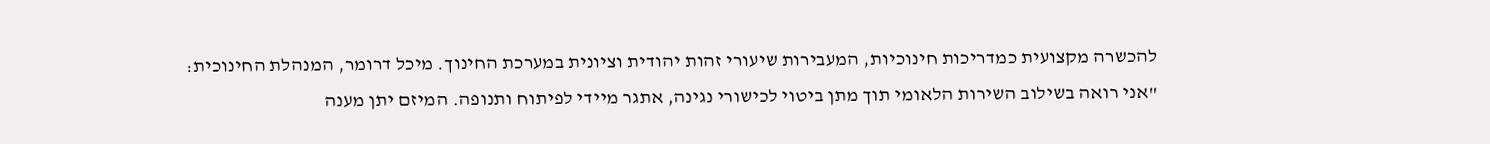להכשרה מקצועית כמדריכות חינוכיות, המעבירות שיעורי זהות יהודית וציונית במערכת החינוך. מיכל דרומר, המנהלת החינוכית: "אני רואה בשילוב השירות הלאומי תוך מתן ביטוי לכישורי נגינה, אתגר מיידי לפיתוח ותנופה. המיזם יתן מענה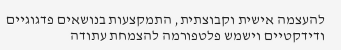להעצמה אישית וקבוצתית, התמקצעות בנושאים פדגוגיים ודידקטיים וישמש פלטפורמה להצמחת עתודה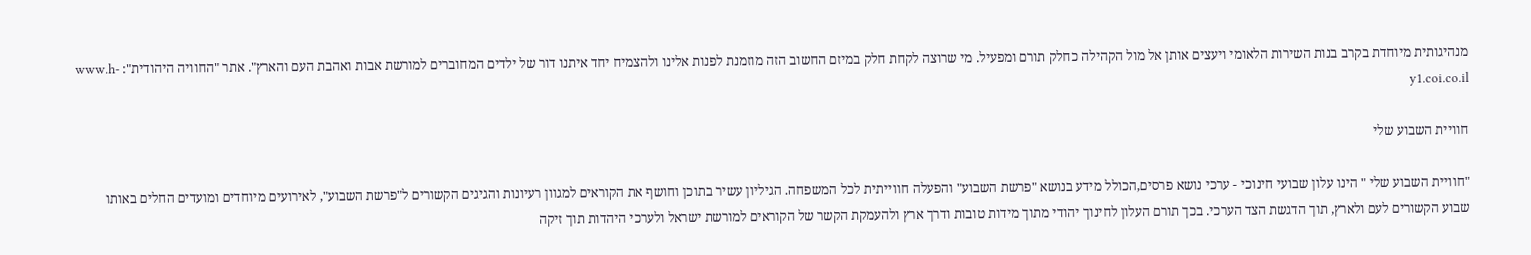מנהיגותית מיוחדת בקרב בנות השירות הלאומי ויעצים אותן אל מול הקהילה כחלק תורם ומפעיל. מי שרוצה לקחת חלק במיזם החשוב הזה מוזמנת לפנות אלינו ולהצמיח יחד איתנו דור של ילדים המחוברים למורשת אבות ואהבת העם והארץ". אתר "החוויה היהודית": www.h-y1.coi.co.il

חוויית השבוע שלי

"חוויית השבוע שלי " הינו עלון שבועי חינוכי - ערכי נושא פרסים,הכולל מידע בנושא "פרשת השבוע" והפעלה חווייתית לכל המשפחה. הגיליון עשיר בתוכן וחושף את הקוראים למגוון רעיונות והגיגים הקשורים ל"פרשת השבוע", לאירועים מיוחדים ומועדים החלים באותו שבוע הקשורים לעם ולארץ, תוך הדגשת הצד הערכי. בכך תורם העלון לחינוך יהודי מתוך מידות טובות ודרך ארץ ולהעמקת הקשר של הקוראים למורשת ישראל ולערכי היהדות תוך זיקה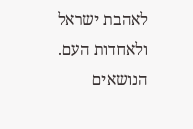לאהבת ישראל ולאחדות העם. הנושאים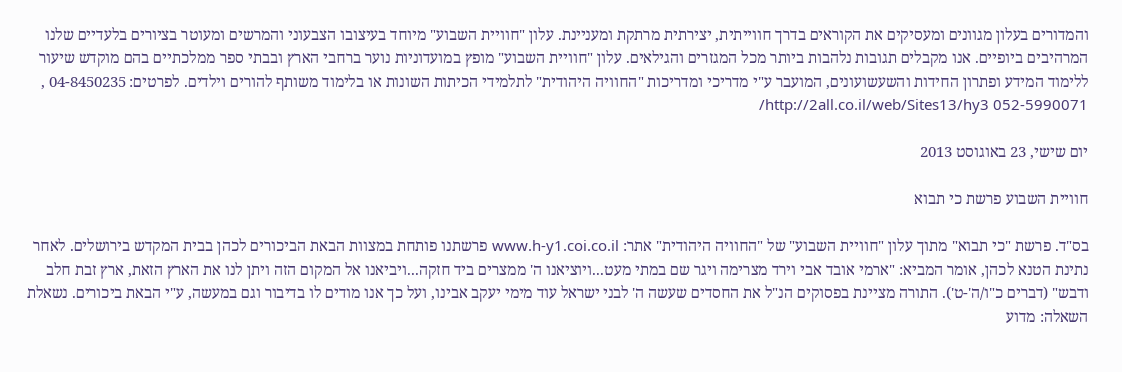והמדורים בעלון מגוונים ומעסיקים את הקוראים בדרך חווייתית, יצירתית מרתקת ומעניינת. עלון "חוויית השבוע" מיוחד בעיצובו הצבעוני והמרשים ומעוטר בציורים בלעדיים שלנו המרהיבים ביופיים. אנו מקבלים תגובות נלהבות ביותר מכל המגזרים והגילאים. עלון "חוויית השבוע" מופץ במועדוניות נוער ברחבי הארץ ובבתי ספר ממלכתיים בהם מוקדש שיעור ללימוד המידע ופתרון החידות והשעשועונים, המועבר ע"י מדריכי ומדריכות "החוויה היהודית" לתלמידי הכיתות השונות או בלימוד משותף להורים וילדים. לפרטים: 04-8450235 , 052-5990071 http://2all.co.il/web/Sites13/hy3/

יום שישי, 23 באוגוסט 2013

חוויית השבוע פרשת כי תבוא

בס"ד. פרשת "כי תבוא" מתוך עלון "חוויית השבוע" של "החוויה היהודית" אתר: www.h-y1.coi.co.il פרשתנו פותחת במצוות הבאת הביכורים לכהן בבית המקדש בירושלים. לאחר נתינת הטנא לכהן, אומר המביא: "ארמי אובד אבי וירד מצרימה ויגר שם במתי מעט...ויוציאנו ה' ממצרים ביד חזקה...ויביאנו אל המקום הזה ויתן לנו את הארץ הזאת, ארץ זבת חלב ודבש" (דברים כ"ו/ה'-ט'). התורה מציינת בפסוקים הנ"ל את החסדים שעשה ה' לבני ישראל עוד מימי יעקב אבינו, ועל כך אנו מודים לו בדיבור וגם במעשה, ע"י הבאת ביכורים. נשאלת השאלה: מדוע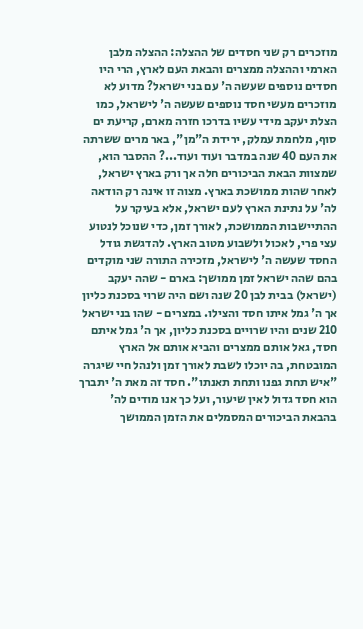מוזכרים רק שני חסדים של ההצלה: ההצלה מלבן הארמי וההצלה ממצרים והבאת העם לארץ, הרי היו חסדים נוספים שעשה ה' עם בני ישראל? מדוע לא מוזכרים מעשי חסד נוספים שעשה ה' לישראל, כמו הצלת יעקב מידי עשיו בדרכו חזרה מארם, קריעת ים סוף, מלחמת עמלק, ירידת ה"מן", באר מרים ששרתה את העם 40 שנה במדבר ועוד ועוד...? ההסבר הוא, שמצוות הבאת הביכורים חלה אך ורק בארץ ישראל, לאחר שהות ממושכת בארץ. מצוה זו אינה רק הודאה לה' על נתינת הארץ לעם ישראל, אלא בעיקר על ההתיישבות הממושכת, לאורך זמן, כדי שנוכל לנטוע עצי פרי, לאכול ולשבוע מטוב הארץ. להדגשת גודל החסד שעשה ה' לישראל, מזכירה התורה שני מוקדים בהם שהה ישראל זמן ממושך: בארם - שהה יעקב (ישראל) בבית לבן 20 שנה ושם היה שרוי בסכנת כליון אך ה' גמל איתו חסד והצילו. במצרים - שהו בני ישראל 210 שנים והיו שרויים בסכנת כליון, אך ה' גמל איתם חסד, גאל אותם ממצרים והביא אותם אל הארץ המובטחת, בה יוכלו לשבת לאורך זמן ולנהל חיי שיגרה "איש תחת גפנו ותחת תאנתו". חסד זה מאת ה' יתברך הוא חסד גדול לאין שיעור, ועל כך אנו מודים לה' בהבאת הביכורים המסמלים את הזמן הממושך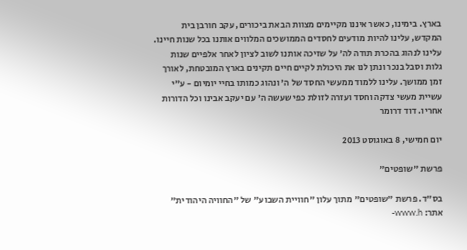בארץ. בימינו, כאשר איננו מקיימים מצוות הבאת ביכורים, עקב חורבן בית המקדש, עלינו להיות מודעים לחסדים הממושכים המלווים אותנו בכל שנות חיינו. עלינו לנהוג בהכרת תודה לה' על שזיכה אותנו לשוב לציון לאחר אלפיים שנות גלות וסבל בנכר ונתן לנו את היכולת לקיים חיים תקינים בארץ המובטחת, לאורך זמן ממושך. עלינו ללמוד ממעשי החסד של ה' ונהוג כמותו בחיי יומיום - ע"י עשיית מעשי צדקה וחסד ועזרה לזולת כפי שעשה ה' עם יעקב אבינו וכל הדורות אחריו. דוד דרומר

יום חמישי, 8 באוגוסט 2013

פרשת "שופטים"

בס"ד. פרשת "שופטים" מתוך עלון "חוויית השבוע" של "החוויה היהודית" אתר: www.h-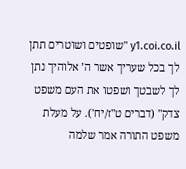y1.coi.co.il "שופטים ושוטרים תתן לך בכל שעריך אשר ה’ אלוהיך נתן לך לשבטך ושפטו את העם משפט צדק" (דברים ט"ז/יח'). על מעלת משפט התורה אמר שלמה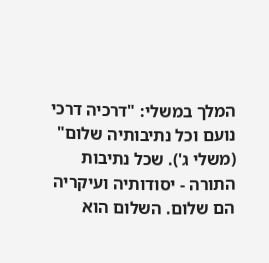המלך במשלי: "דרכיה דרכי נועם וכל נתיבותיה שלום" (משלי ג'). שכל נתיבות התורה - יסודותיה ועיקריה הם שלום. השלום הוא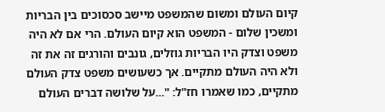קיום העולם ומשום שהמשפט מיישב סכסוכים בין הבריות ומשכין שלום - המשפט הוא קיום העולם. הרי אם לא היה משפט וצדק היו הבריות גוזלים, גונבים והורגים זה את זה ולא היה העולם מתקיים. אך כשעושים משפט צדק העולם מתקיים, כמו שאמרו חז"ל: "...על שלושה דברים העולם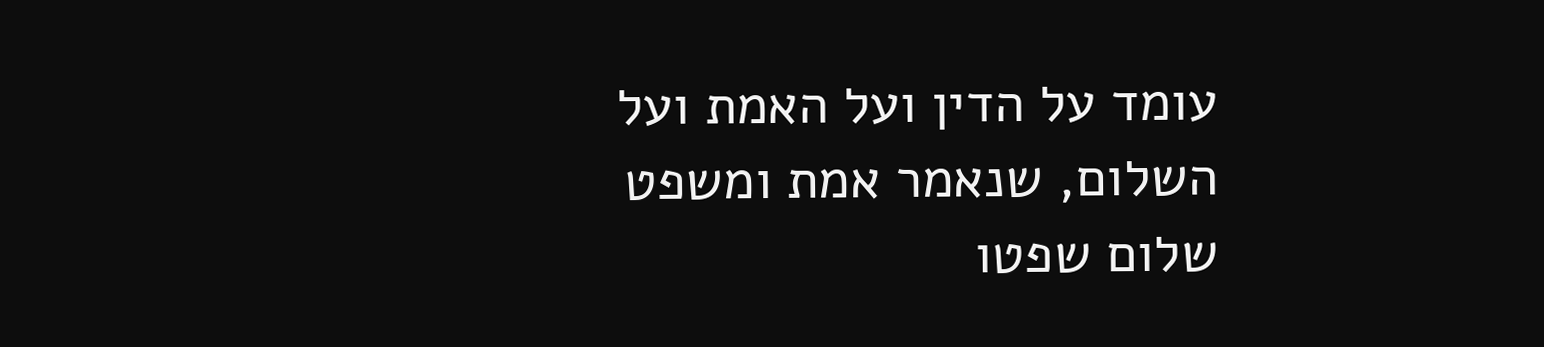עומד על הדין ועל האמת ועל השלום, שנאמר אמת ומשפט שלום שפטו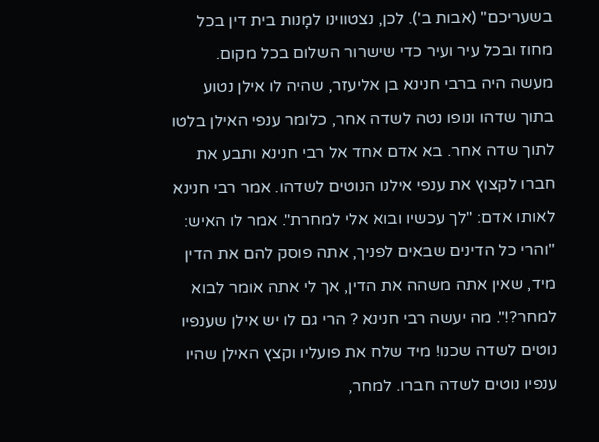בשעריכם" (אבות ב'). לכן, נצטווינו למָנות בית דין בכל מחוז ובכל עיר ועיר כדי שישרור השלום בכל מקום. מעשה היה ברבי חנינא בן אליעזר, שהיה לו אילן נטוע בתוך שדהו ונופו נטה לשדה אחר, כלומר ענפי האילן בלטו לתוך שדה אחר. בא אדם אחד אל רבי חנינא ותבע את חברו לקצוץ את ענפי אילנו הנוטים לשדהו. אמר רבי חנינא לאותו אדם: "לך עכשיו ובוא אלי למחרת". אמר לו האיש: "והרי כל הדינים שבאים לפניך, אתה פוסק להם את הדין מיד, שאין אתה משהה את הדין, אך לי אתה אומר לבוא למחר?!". מה יעשה רבי חנינא ? הרי גם לו יש אילן שענפיו נוטים לשדה שכנו! מיד שלח את פועליו וקצץ האילן שהיו ענפיו נוטים לשדה חברו. למחר,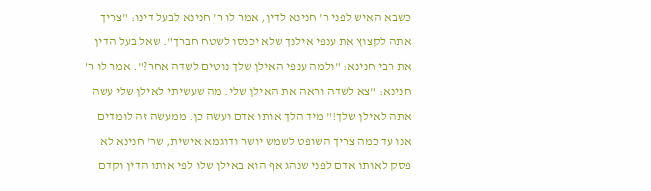כשבא האיש לפני ר' חנינא לדין, אמר לו ר' חנינא לבעל דינו: "צריך אתה לקצוץ את ענפי אילנך שלא יכנסו לשטח חברך". שאל בעל הדין את רבי חנינא: "ולמה ענפי האילן שלך נוטים לשדה אחר?". אמר לו ר’ חנינא: "צא לשדה וראה את האילן שלי. מה שעשיתי לאילן שלי עשה אתה לאילן שלך!" מיד הלך אותו אדם ועשה כן. ממעשה זה לומדים אנו עד כמה צריך השופט לשמש יושר ודוגמא אישית, שר' חנינא לא פסק לאותו אדם לפני שנהג אף הוא באילן שלו לפי אותו הדין וקדם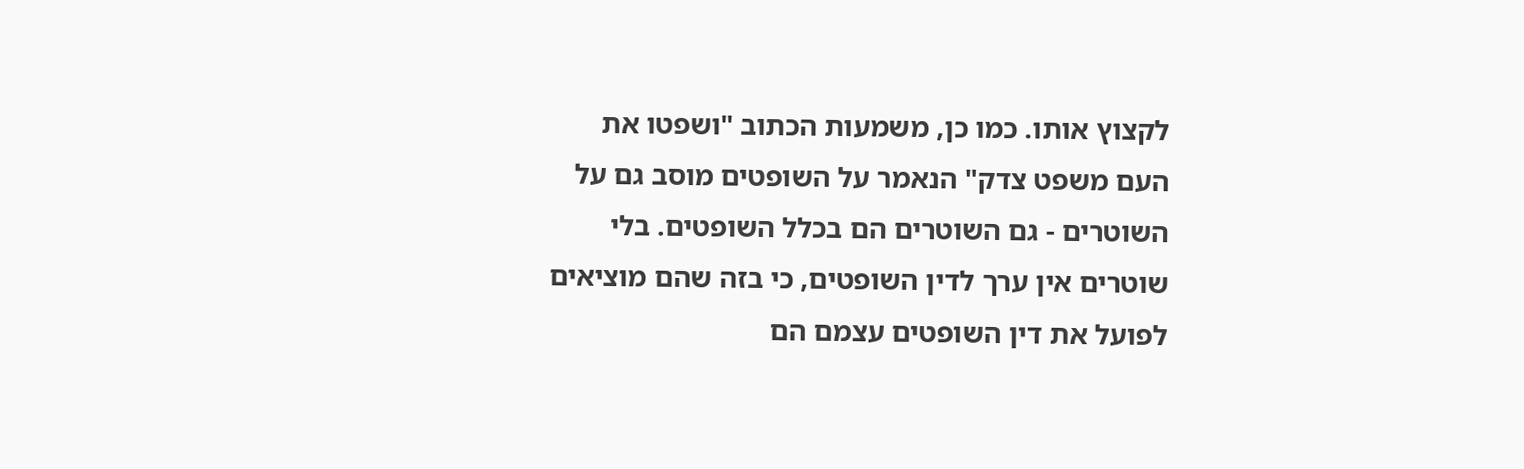לקצוץ אותו. כמו כן, משמעות הכתוב "ושפטו את העם משפט צדק" הנאמר על השופטים מוסב גם על השוטרים - גם השוטרים הם בכלל השופטים. בלי שוטרים אין ערך לדין השופטים, כי בזה שהם מוציאים לפועל את דין השופטים עצמם הם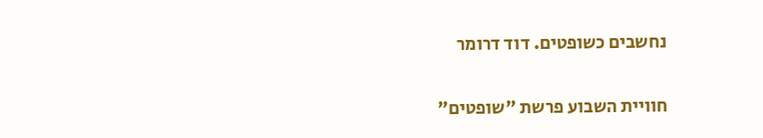נחשבים כשופטים. דוד דרומר

חוויית השבוע פרשת "שופטים"